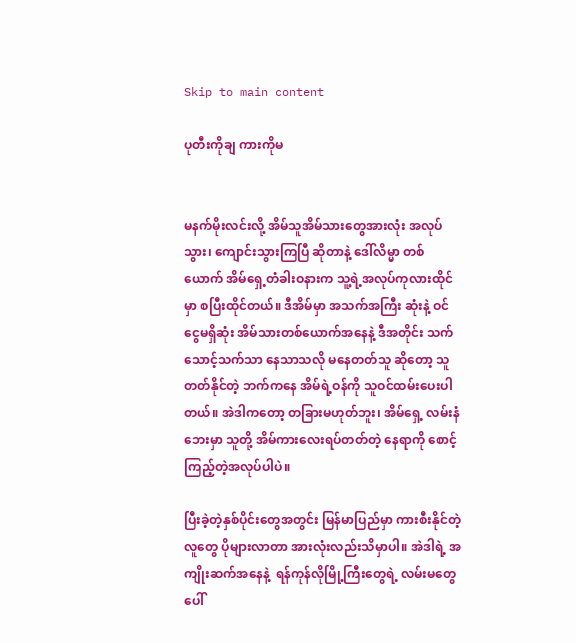Skip to main content

ပုတီးကိုချ ကားကိုမ


မနက်မိုးလင်းလို့ အိမ်သူအိမ်သားတွေအားလုံး အလုပ်သွား၊ ကျောင်းသွားကြပြီ ဆိုတာနဲ့ ဒေါ်လိမ္မာ တစ်ယောက် အိမ်ရှေ့တံခါးဝနားက သူ့ရဲ့အလုပ်ကုလားထိုင်မှာ စပြီးထိုင်တယ်။ ဒီအိမ်မှာ အသက်အကြီး ဆုံးနဲ့ ဝင်ငွေမရှိဆုံး အိမ်သားတစ်ယောက်အနေနဲ့ ဒီအတိုင်း သက်သောင့်သက်သာ နေသာသလို မနေတတ်သူ ဆိုတော့ သူတတ်နိုင်တဲ့ ဘက်ကနေ အိမ်ရဲ့ဝန်ကို သူဝင်ထမ်းပေးပါတယ်။ အဲဒါကတော့ တခြားမဟုတ်ဘူး၊ အိမ်ရှေ့ လမ်းနံဘေးမှာ သူတို့ အိမ်ကားလေးရပ်တတ်တဲ့ နေရာကို စောင့်ကြည့်တဲ့အလုပ်ပါပဲ။

ပြီးခဲ့တဲ့နှစ်ပိုင်းတွေအတွင်း မြန်မာပြည်မှာ ကားစီးနိုင်တဲ့လူတွေ ပိုများလာတာ အားလုံးလည်းသိမှာပါ။ အဲဒါရဲ့ အကျိုးဆက်အနေနဲ့  ရန်ကုန်လိုမြို့ကြီးတွေရဲ့ လမ်းမတွေပေါ်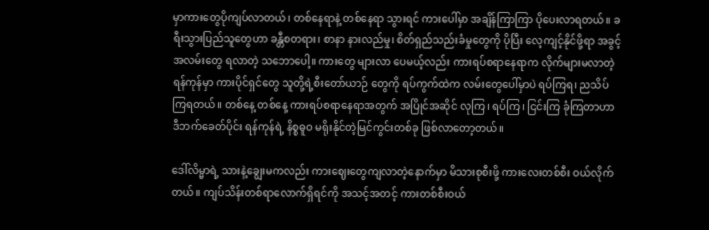မှာကားတွေပိုကျပ်လာတယ်၊ တစ်နေရာနဲ့ တစ်နေရာ သွားရင် ကားပေါ်မှာ အချိန်ကြာကြာ ပိုပေးလာရတယ်။ ခရီးသွားပြည်သူတွေဟာ ခန္တီစတရား၊ စာနာ နားလည်မှု၊ စိတ်ရှည်သည်းခံမှုတွေကို ပိုပြီး လေ့ကျင့်နိုင်ဖို့ရာ အခွင့်အလမ်းတွေ ရလာတဲ့ သဘောပေါ့။ ကားတွေ များလာ ပေမယ့်လည်း ကားရပ်စရာနေရာက လိုက်များမလာတဲ့ ရန်ကုန်မှာ ကားပိုင်ရှင်တွေ သူတို့ရဲ့စီးတော်ယာဉ် တွေကို ရပ်ကွက်ထဲက လမ်းတွေပေါ်မှာပဲ ရပ်ကြရ၊ ညသိပ်ကြရတယ်။ တစ်နေ့ တစ်နေ့ ကားရပ်စရာနေရာအတွက် အပြိုင်အဆိုင် လုကြ၊ ရပ်ကြ၊ ငြင်းကြ ခုံကြတာဟာ ဒီဘက်ခေတ်ပိုင်း ရန်ကုန်ရဲ့ နိစ္စဓူဝ မရိုးနိုင်တဲ့မြင်ကွင်းတစ်ခု ဖြစ်လာတော့တယ်။

ဒေါ်လိမ္မာရဲ့ သားနဲ့ချွေးမကလည်း ကားဈေးတွေကျလာတဲ့နောက်မှာ မိသားစုစီးဖို့ ကားလေးတစ်စီး ဝယ်လိုက် တယ်။ ကျပ်သိန်းတစ်ရာလောက်ရှိရင်ကို အသင့်အတင့် ကားတစ်စီးဝယ်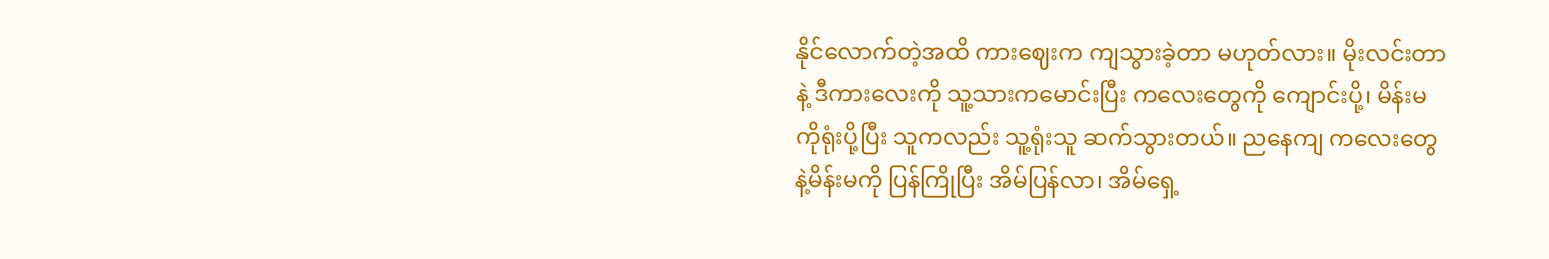နိုင်လောက်တဲ့အထိ ကားဈေးက ကျသွားခဲ့တာ မဟုတ်လား။ မိုးလင်းတာနဲ့ ဒီကားလေးကို သူ့သားကမောင်းပြီး ကလေးတွေကို ကျောင်းပို့၊ မိန်းမကိုရုံးပို့ပြီး သူကလည်း သူ့ရုံးသူ ဆက်သွားတယ်။ ညနေကျ ကလေးတွေနဲ့မိန်းမကို ပြန်ကြိုပြီး အိမ်ပြန်လာ၊ အိမ်ရှေ့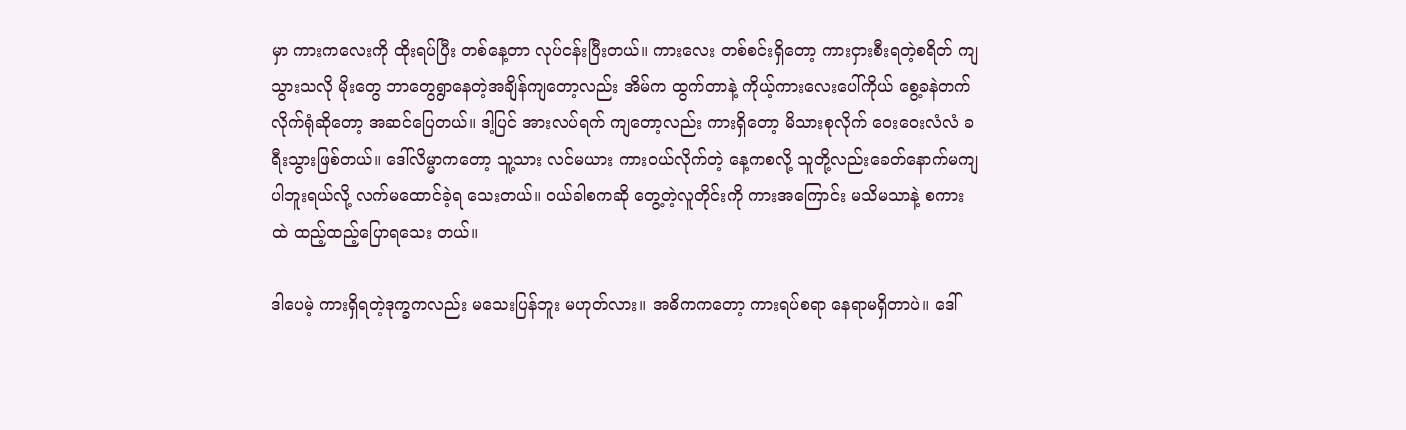မှာ ကားကလေးကို ထိုးရပ်ပြီး တစ်နေ့တာ လုပ်ငန်းပြီးတယ်။ ကားလေး တစ်စင်းရှိတော့ ကားငှားစီးရတဲ့စရိတ် ကျသွားသလို မိုးတွေ ဘာတွေရွာနေတဲ့အချိန်ကျတော့လည်း အိမ်က ထွက်တာနဲ့ ကိုယ့်ကားလေးပေါ်ကိုယ် စွေ့ခနဲတက်လိုက်ရုံဆိုတော့ အဆင်ပြေတယ်။ ဒါ့ပြင် အားလပ်ရက် ကျတော့လည်း ကားရှိတော့ မိသားစုလိုက် ဝေးဝေးလံလံ ခရီးသွားဖြစ်တယ်။ ဒေါ်လိမ္မာကတော့ သူ့သား လင်မယား ကားဝယ်လိုက်တဲ့ နေ့ကစလို့ သူတို့လည်းခေတ်နောက်မကျပါဘူးရယ်လို့ လက်မထောင်ခဲ့ရ သေးတယ်။ ဝယ်ခါစကဆို တွေ့တဲ့လူတိုင်းကို ကားအကြောင်း မသိမသာနဲ့ စကားထဲ ထည့်ထည့်ပြောရသေး တယ်။

ဒါပေမဲ့ ကားရှိရတဲ့ဒုက္ခကလည်း မသေးပြန်ဘူး မဟုတ်လား။ အဓိကကတော့ ကားရပ်စရာ နေရာမရှိတာပဲ။ ဒေါ်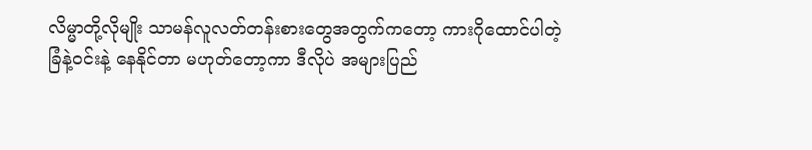လိမ္မာတို့လိုမျိုး သာမန်လူလတ်တန်းစားတွေအတွက်ကတော့ ကားဂိုထောင်ပါတဲ့ ခြံနဲ့ဝင်းနဲ့ နေနိုင်တာ မဟုတ်တော့ကာ ဒီလိုပဲ အများပြည်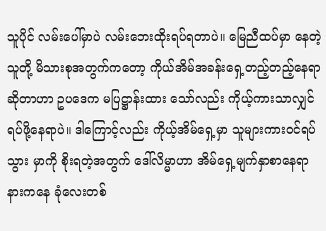သူပိုင် လမ်းပေါ်မှာပဲ လမ်းဘေးထိုးရပ်ရတာပဲ။ မြေညီထပ်မှာ နေတဲ့ သူတို့ မိသားစုအတွက်ကတော့ ကိုယ်အိမ်အခန်းရှေ့တည့်တည့်နေရာဆိုတာဟာ ဥပဒေက မပြဋ္ဌာန်းထား သော်လည်း ကိုယ့်ကားသာလျှင်ရပ်ဖို့နေရာပဲ။ ဒါကြောင့်လည်း ကိုယ့်အိမ်ရှေ့မှာ သူများကားဝင်ရပ်သွား မှာကို စိုးရတဲ့အတွက် ဒေါ်လိမ္မာဟာ အိမ်ရှေ့မျက်နှာစာနေရာနားကနေ ခုံလေးတစ်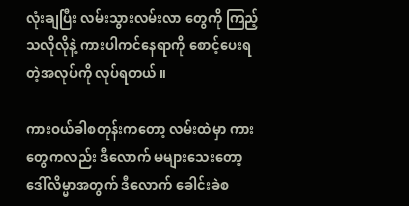လုံးချပြီး လမ်းသွားလမ်းလာ တွေကို ကြည့်သလိုလိုနဲ့ ကားပါကင်နေရာကို စောင့်ပေးရတဲ့အလုပ်ကို လုပ်ရတယ်။

ကားဝယ်ခါစတုန်းကတော့ လမ်းထဲမှာ ကားတွေကလည်း ဒီလောက် မများသေးတော့ ဒေါ်လိမ္မာအတွက် ဒီလောက် ခေါင်းခဲစ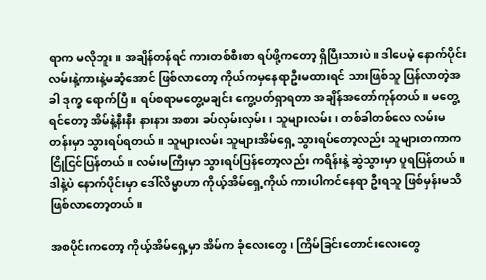ရာက မလိုဘူး။ အချိန်တန်ရင် ကားတစ်စီးစာ ရပ်ဖို့ကတော့ ရှိပြီးသားပဲ။ ဒါပေမဲ့ နောက်ပိုင်း လမ်းနဲ့ကားနဲ့မဆံ့အောင် ဖြစ်လာတော့ ကိုယ်ကမှနေရာဦးမထားရင် သားဖြစ်သူ ပြန်လာတဲ့အခါ ဒုက္ခ ရောက်ပြီ။ ရပ်စရာမတွေ့မချင်း ကွေ့ပတ်ရှာရတာ အချိန်အတော်ကုန်တယ်။ မတွေ့ရင်တော့ အိမ်နဲ့နီးနီး နားနား အစား ခပ်လှမ်းလှမ်း၊ သူများလမ်း၊ တစ်ခါတစ်လေ လမ်းမတန်းမှာ သွားရပ်ရတယ်။ သူများလမ်း သူများအိမ်ရှေ့ သွားရပ်တော့လည်း သူများတကာက ငြိုငြင်ပြန်တယ်။ လမ်းမကြီးမှာ သွားရပ်ပြန်တော့လည်း ကရိန်းနဲ့ ဆွဲသွားမှာ ပူရပြန်တယ်။ ဒါနဲ့ပဲ နောက်ပိုင်းမှာ ဒေါ်လိမ္မာဟာ ကိုယ့်အိမ်ရှေ့ကိုယ် ကားပါကင်နေရာ ဦးရသူ ဖြစ်မှန်းမသိ ဖြစ်လာတော့တယ်။

အစပိုင်းကတော့ ကိုယ့်အိမ်ရှေ့မှာ အိမ်က ခုံလေးတွေ၊ ကြိမ်ခြင်းတောင်းလေးတွေ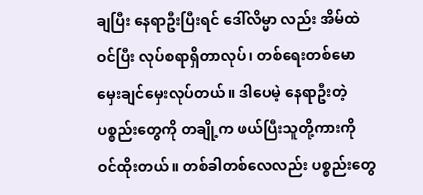ချပြီး နေရာဦးပြီးရင် ဒေါ်လိမ္မာ လည်း အိမ်ထဲဝင်ပြီး လုပ်စရာရှိတာလုပ်၊ တစ်ရေးတစ်မော မှေးချင်မှေးလုပ်တယ်။ ဒါပေမဲ့ နေရာဦးတဲ့ ပစ္စည်းတွေကို တချို့က ဖယ်ပြီးသူတို့ကားကို ဝင်ထိုးတယ်။ တစ်ခါတစ်လေလည်း ပစ္စည်းတွေ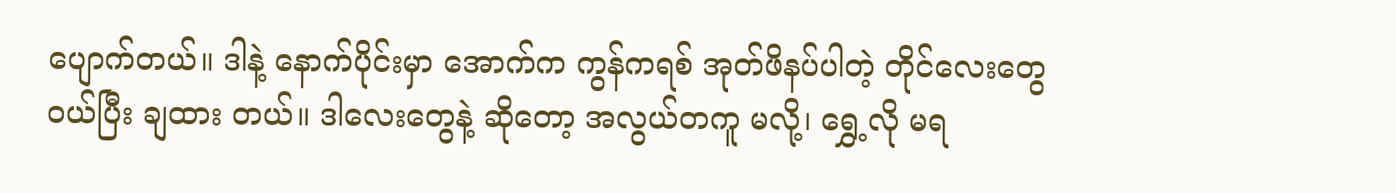ပျောက်တယ်။ ဒါနဲ့ နောက်ပိုင်းမှာ အောက်က ကွန်ကရစ် အုတ်ဖိနပ်ပါတဲ့ တိုင်လေးတွေဝယ်ပြီး ချထား တယ်။ ဒါလေးတွေနဲ့ ဆိုတော့ အလွယ်တကူ မလို့၊ ရွှေ့လို မရ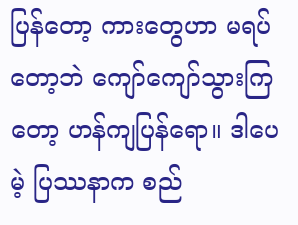ပြန်တော့ ကားတွေဟာ မရပ်တော့ဘဲ ကျော်ကျော်သွားကြတော့ ဟန်ကျပြန်ရော။ ဒါပေမဲ့ ပြဿနာက စည်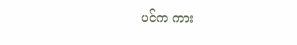ပင်က ကား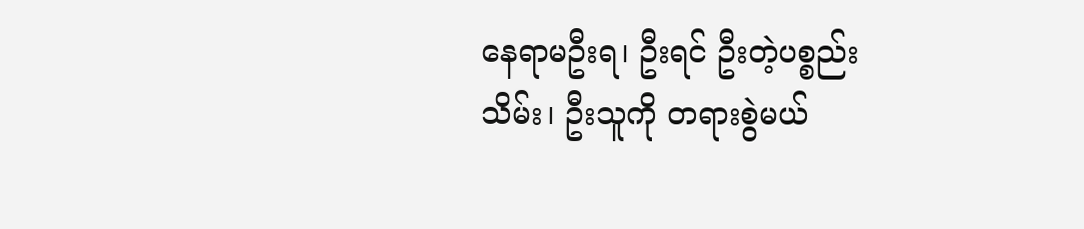နေရာမဦးရ၊ ဦးရင် ဦးတဲ့ပစ္စည်းသိမ်း၊ ဦးသူကို တရားစွဲမယ်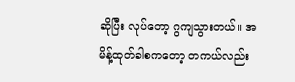ဆိုပြီး လုပ်တော့ ဂွကျသွားတယ်။ အမိန့်ထုတ်ခါစကတော့ တကယ်လည်း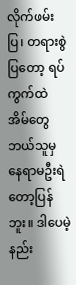လိုက်ဖမ်းပြ၊ တရားစွဲပြတော့ ရပ်ကွက်ထဲ အိမ်တွေ ဘယ်သူမှ နေရာမဦးရဲတော့ပြန်ဘူး။ ဒါပေမဲ့ နည်း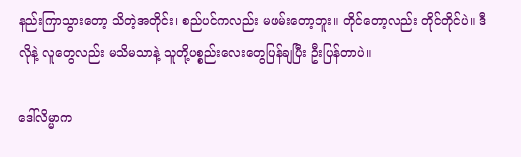နည်းကြာသွားတော့ သိတဲ့အတိုင်း၊ စည်ပင်ကလည်း မဖမ်းတော့ဘူး။ တိုင်တော့လည်း တိုင်တိုင်ပဲ။ ဒီလိုနဲ့ လူတွေလည်း မသိမသာနဲ့ သူတို့ပစ္စည်းလေးတွေပြန်ချပြီး ဦးပြန်တာပဲ။

ဒေါ်လိမ္မာက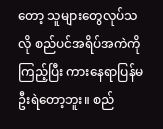တော့ သူများတွေလုပ်သလို စည်ပင်အရိပ်အကဲကိုကြည့်ပြီး ကားနေရာပြန်မဦးရဲတော့ဘူး။ စည်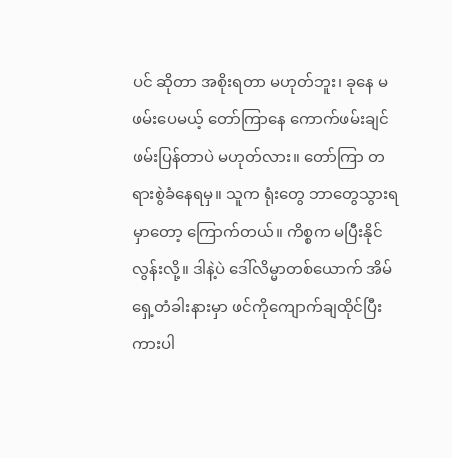ပင် ဆိုတာ အစိုးရတာ မဟုတ်ဘူး၊ ခုနေ မဖမ်းပေမယ့် တော်ကြာနေ ကောက်ဖမ်းချင်ဖမ်းပြန်တာပဲ မဟုတ်လား။ တော်ကြာ တရားစွဲခံနေရမှ။ သူက ရုံးတွေ ဘာတွေသွားရမှာတော့ ကြောက်တယ်။ ကိစ္စက မပြီးနိုင်လွန်းလို့။ ဒါနဲ့ပဲ ဒေါ်လိမ္မာတစ်ယောက် အိမ်ရှေ့တံခါးနားမှာ ဖင်ကိုကျောက်ချထိုင်ပြီး ကားပါ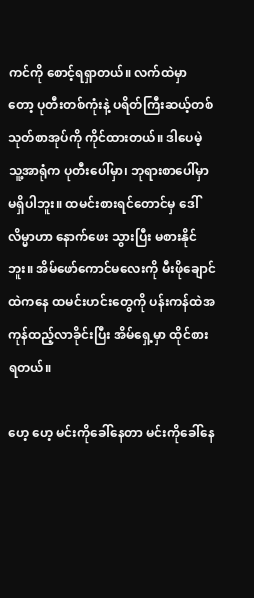ကင်ကို စောင့်ရရှာတယ်။ လက်ထဲမှာ တော့ ပုတီးတစ်ကုံးနဲ့ ပရိတ်ကြီးဆယ့်တစ်သုတ်စာအုပ်ကို ကိုင်ထားတယ်။ ဒါပေမဲ့ သူ့အာရုံက ပုတီးပေါ်မှာ၊ ဘုရားစာပေါ်မှာ မရှိပါဘူး။ ထမင်းစားရင်တောင်မှ ဒေါ်လိမ္မာဟာ နောက်ဖေး သွားပြီး မစားနိုင်ဘူး။ အိမ်ဖော်ကောင်မလေးကို မီးဖိုချောင်ထဲကနေ ထမင်းဟင်းတွေကို ပန်းကန်ထဲအကုန်ထည့်လာခိုင်းပြီး အိမ်ရှေ့မှာ ထိုင်စားရတယ်။

ဟေ့ ဟေ့ မင်းကိုခေါ်နေတာ မင်းကိုခေါ်နေ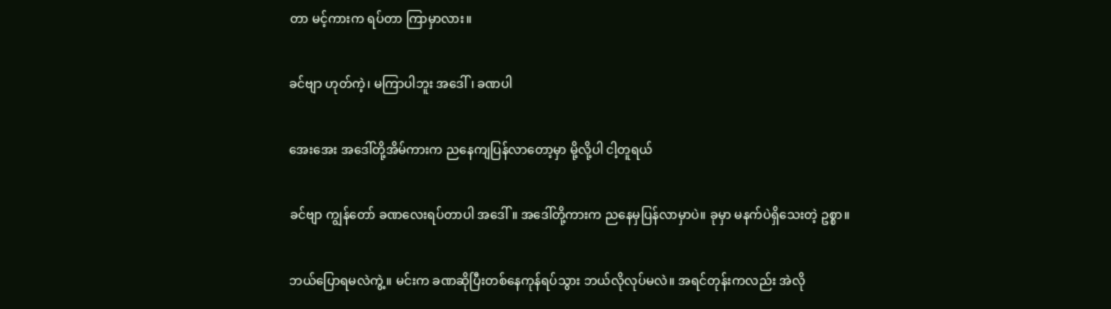တာ မင့်ကားက ရပ်တာ ကြာမှာလား။

ခင်ဗျာ ဟုတ်ကဲ့၊ မကြာပါဘူး အဒေါ်၊ ခဏပါ

အေးအေး အဒေါ်တို့အိမ်ကားက ညနေကျပြန်လာတော့မှာ မို့လို့ပါ ငါ့တူရယ်

ခင်ဗျာ ကျွန်တော် ခဏလေးရပ်တာပါ အဒေါ်။ အဒေါ်တို့ကားက ညနေမှပြန်လာမှာပဲ။ ခုမှာ မနက်ပဲရှိသေးတဲ့ ဥစ္စာ။

ဘယ်ပြောရမလဲကွဲ့။ မင်းက ခဏဆိုပြီးတစ်နေကုန်ရပ်သွား ဘယ်လိုလုပ်မလဲ။ အရင်တုန်းကလည်း အဲလို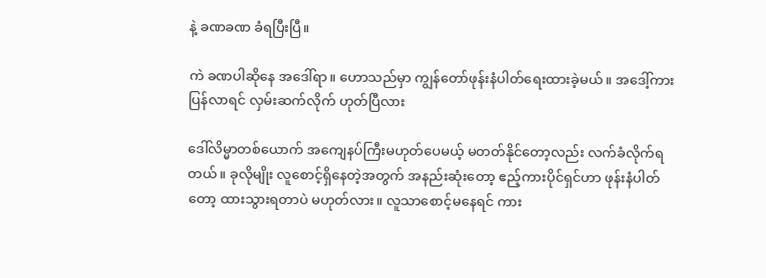နဲ့ ခဏခဏ ခံရပြီးပြီ။

ကဲ ခဏပါဆိုနေ အဒေါ်ရာ။ ဟောသည်မှာ ကျွန်တော်ဖုန်းနံပါတ်ရေးထားခဲ့မယ်။ အဒေါ့်ကားပြန်လာရင် လှမ်းဆက်လိုက် ဟုတ်ပြီလား

ဒေါ်လိမ္မာတစ်ယောက် အကျေနပ်ကြီးမဟုတ်ပေမယ့် မတတ်နိုင်တော့လည်း လက်ခံလိုက်ရတယ်။ ခုလိုမျိုး လူစောင့်ရှိနေတဲ့အတွက် အနည်းဆုံးတော့ ဧည့်ကားပိုင်ရှင်ဟာ ဖုန်းနံပါတ်တော့ ထားသွားရတာပဲ မဟုတ်လား။ လူသာစောင့်မနေရင် ကား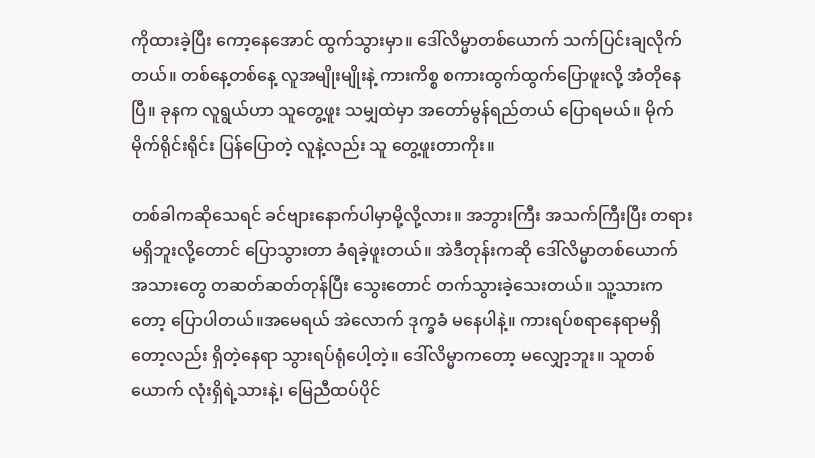ကိုထားခဲ့ပြီး ကော့နေအောင် ထွက်သွားမှာ။ ဒေါ်လိမ္မာတစ်ယောက် သက်ပြင်းချလိုက် တယ်။ တစ်နေ့တစ်နေ့ လူအမျိုးမျိုးနဲ့ ကားကိစ္စ စကားထွက်ထွက်ပြောဖူးလို့ အံတိုနေပြီ။ ခုနက လူရွယ်ဟာ သူတွေ့ဖူး သမျှထဲမှာ အတော်မွန်ရည်တယ် ပြောရမယ်။ မိုက်မိုက်ရိုင်းရိုင်း ပြန်ပြောတဲ့ လူနဲ့လည်း သူ တွေ့ဖူးတာကိုး။

တစ်ခါကဆိုသေရင် ခင်ဗျားနောက်ပါမှာမို့လို့လား။ အဘွားကြီး အသက်ကြီးပြီး တရားမရှိဘူးလို့တောင် ပြောသွားတာ ခံရခဲ့ဖူးတယ်။ အဲဒီတုန်းကဆို ဒေါ်လိမ္မာတစ်ယောက် အသားတွေ တဆတ်ဆတ်တုန်ပြီး သွေးတောင် တက်သွားခဲ့သေးတယ်။ သူ့သားကတော့ ပြောပါတယ်။အမေရယ် အဲလောက် ဒုက္ခခံ မနေပါနဲ့။ ကားရပ်စရာနေရာမရှိတော့လည်း ရှိတဲ့နေရာ သွားရပ်ရုံပေါ့တဲ့။ ဒေါ်လိမ္မာကတော့ မလျှော့ဘူး။ သူတစ်ယောက် လုံးရှိရဲ့သားနဲ့၊ မြေညီထပ်ပိုင်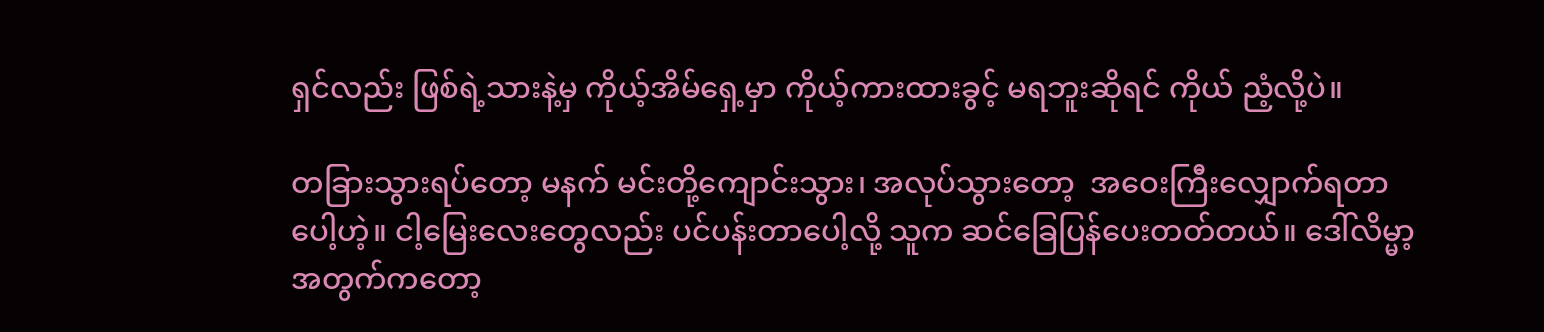ရှင်လည်း ဖြစ်ရဲ့သားနဲ့မှ ကိုယ့်အိမ်ရှေ့မှာ ကိုယ့်ကားထားခွင့် မရဘူးဆိုရင် ကိုယ် ညံ့လို့ပဲ။

တခြားသွားရပ်တော့ မနက် မင်းတို့ကျောင်းသွား၊ အလုပ်သွားတော့  အဝေးကြီးလျှောက်ရတာပေါ့ဟဲ့။ ငါ့မြေးလေးတွေလည်း ပင်ပန်းတာပေါ့လို့ သူက ဆင်ခြေပြန်ပေးတတ်တယ်။ ဒေါ်လိမ္မာ့အတွက်ကတော့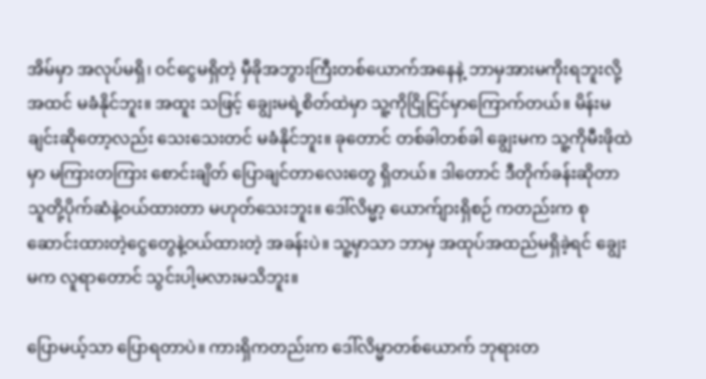အိမ်မှာ အလုပ်မရှိ၊ ဝင်ငွေမရှိတဲ့ မှီခိုအဘွားကြီးတစ်ယောက်အနေနဲ့ ဘာမှအားမကိုးရဘူးလို့ အထင် မခံနိုင်ဘူး။ အထူး သဖြင့် ချွေးမရဲ့စိတ်ထဲမှာ သူ့ကိုငြိုငြင်မှာကြောက်တယ်။ မိန်းမချင်းဆိုတော့လည်း သေးသေးတင် မခံနိုင်ဘူး။ ခုတောင် တစ်ခါတစ်ခါ ချွေးမက သူ့ကိုမီးဖိုထဲမှာ မကြားတကြား စောင်းချိတ် ပြောချင်တာလေးတွေ ရှိတယ်။ ဒါတောင် ဒီတိုက်ခန်းဆိုတာ သူတို့ပိုက်ဆံနဲ့ဝယ်ထားတာ မဟုတ်သေးဘူး။ ဒေါ်လိမ္မာ့ ယောက်ျားရှိစဉ် ကတည်းက စုဆောင်းထားတဲ့ငွေတွေနဲ့ဝယ်ထားတဲ့ အခန်းပဲ။ သူ့မှာသာ ဘာမှ အထုပ်အထည်မရှိခဲ့ရင် ချွေးမက လူရာတောင် သွင်းပါ့မလားမသိဘူး။

ပြောမယ့်သာ ပြောရတာပဲ။ ကားရှိကတည်းက ဒေါ်လိမ္မာတစ်ယောက် ဘုရားတ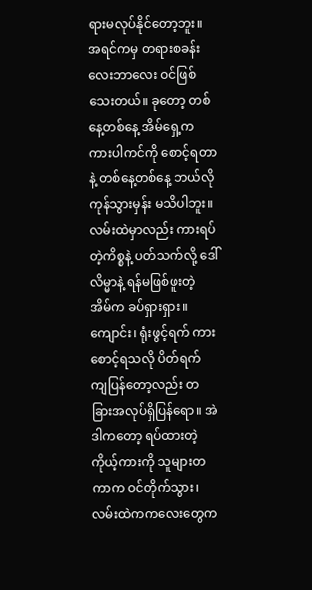ရားမလုပ်နိုင်တော့ဘူး။ အရင်ကမှ တရားစခန်းလေးဘာလေး ဝင်ဖြစ်သေးတယ်။ ခုတော့ တစ်နေ့တစ်နေ့ အိမ်ရှေ့က ကားပါကင်ကို စောင့်ရတာနဲ့ တစ်နေ့တစ်နေ့ ဘယ်လိုကုန်သွားမှန်း မသိပါဘူး။ လမ်းထဲမှာလည်း ကားရပ်တဲ့ကိစ္စနဲ့ ပတ်သက်လို့ ဒေါ်လိမ္မာနဲ့ ရန်မဖြစ်ဖူးတဲ့ အိမ်က ခပ်ရှားရှား။ ကျောင်း၊ ရုံးဖွင့်ရက် ကားစောင့်ရသလို ပိတ်ရက် ကျပြန်တော့လည်း တခြားအလုပ်ရှိပြန်ရော။ အဲဒါကတော့ ရပ်ထားတဲ့ ကိုယ့်ကားကို သူများတကာက ဝင်တိုက်သွား၊ လမ်းထဲကကလေးတွေက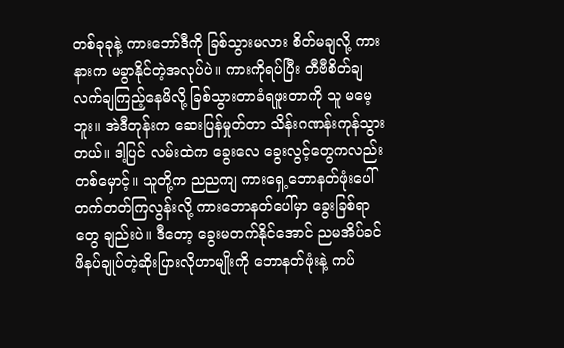တစ်ခုခုနဲ့ ကားဘော်ဒီကို ခြစ်သွားမလား စိတ်မချလို့ ကားနားက မခွာနိုင်တဲ့အလုပ်ပဲ။ ကားကိုရပ်ပြီး တီဗီစိတ်ချလက်ချကြည့်နေမိလို့ ခြစ်သွားတာခံရဖူးတာကို သူ မမေ့ဘူး။ အဲဒီတုန်းက ဆေးပြန်မှုတ်တာ သိန်းဂဏန်းကုန်သွားတယ်။ ဒါ့ပြင် လမ်းထဲက ခွေးလေ ခွေးလွင့်တွေကလည်း တစ်မှောင့်။ သူတို့က ညညကျ ကားရှေ့ဘောနတ်ဖုံးပေါ် တက်တတ်ကြလွန်းလို့ ကားဘောနတ်ပေါ်မှာ ခွေးခြစ်ရာတွေ ချည်းပဲ။ ဒီတော့ ခွေးမတက်နိုင်အောင် ညမအိပ်ခင် ဖိနပ်ချုပ်တဲ့ဆိုးပြားလိုဟာမျိုးကို ဘောနတ်ဖုံးနဲ့ ကပ်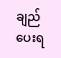ချည် ပေးရ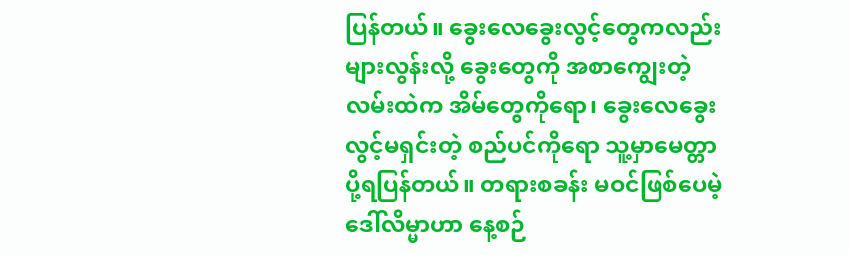ပြန်တယ်။ ခွေးလေခွေးလွင့်တွေကလည်း များလွန်းလို့ ခွေးတွေကို အစာကျွေးတဲ့ လမ်းထဲက အိမ်တွေကိုရော၊ ခွေးလေခွေးလွင့်မရှင်းတဲ့ စည်ပင်ကိုရော သူ့မှာမေတ္တာ ပို့ရပြန်တယ်။ တရားစခန်း မဝင်ဖြစ်ပေမဲ့ ဒေါ်လိမ္မာဟာ နေ့စဉ်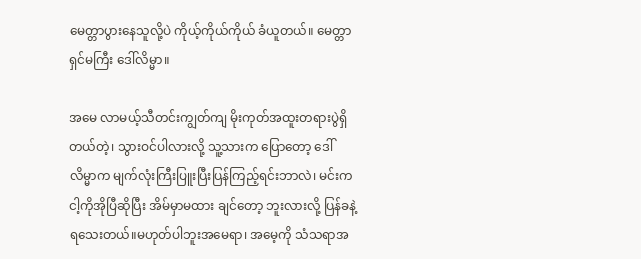မေတ္တာပွားနေသူလို့ပဲ ကိုယ့်ကိုယ်ကိုယ် ခံယူတယ်။ မေတ္တာရှင်မကြီး ဒေါ်လိမ္မာ။

အမေ လာမယ့်သီတင်းကျွတ်ကျ မိုးကုတ်အထူးတရားပွဲရှိတယ်တဲ့၊ သွားဝင်ပါလားလို့ သူ့သားက ပြောတော့ ဒေါ်လိမ္မာက မျက်လုံးကြီးပြူးပြီးပြန်ကြည့်ရင်းဘာလဲ၊ မင်းက ငါ့ကိုအိုပြီဆိုပြီး အိမ်မှာမထား ချင်တော့ ဘူးလားလို့ ပြန်ခနဲ့ရသေးတယ်။မဟုတ်ပါဘူးအမေရာ၊ အမေ့ကို သံသရာအ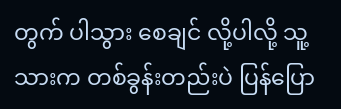တွက် ပါသွား စေချင် လို့ပါလို့ သူ့သားက တစ်ခွန်းတည်းပဲ ပြန်ပြော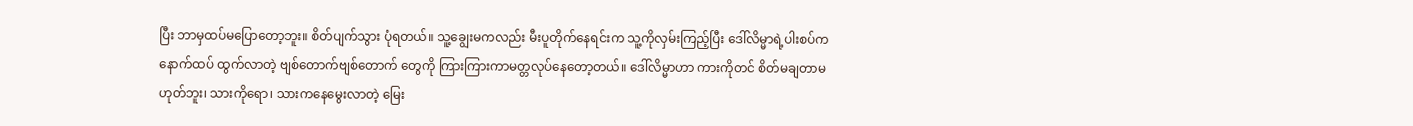ပြီး ဘာမှထပ်မပြောတော့ဘူး။ စိတ်ပျက်သွား ပုံရတယ်။ သူ့ချွေးမကလည်း မီးပူတိုက်နေရင်းက သူ့ကိုလှမ်းကြည့်ပြီး ဒေါ်လိမ္မာရဲ့ပါးစပ်က နောက်ထပ် ထွက်လာတဲ့ ဗျစ်တောက်ဗျစ်တောက် တွေကို ကြားကြားကာမတ္တလုပ်နေတော့တယ်။ ဒေါ်လိမ္မာဟာ ကားကိုတင် စိတ်မချတာမဟုတ်ဘူး၊ သားကိုရော၊ သားကနေမွေးလာတဲ့ မြေး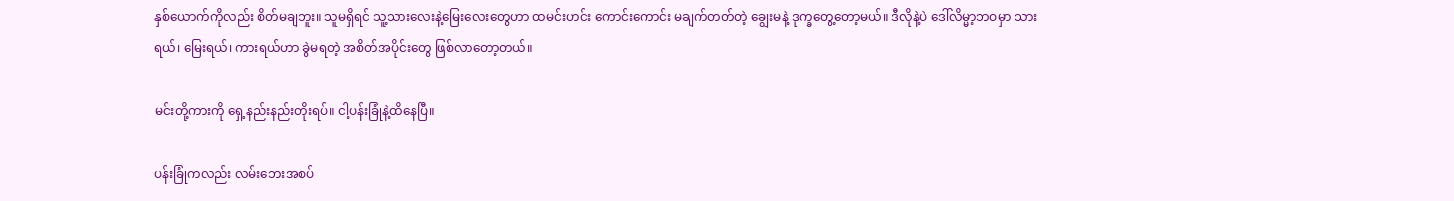နှစ်ယောက်ကိုလည်း စိတ်မချဘူး။ သူမရှိရင် သူ့သားလေးနဲ့မြေးလေးတွေဟာ ထမင်းဟင်း ကောင်းကောင်း မချက်တတ်တဲ့ ချွေးမနဲ့ ဒုက္ခတွေ့တော့မယ်။ ဒီလိုနဲ့ပဲ ဒေါ်လိမ္မာ့ဘဝမှာ သားရယ်၊ မြေးရယ်၊ ကားရယ်ဟာ ခွဲမရတဲ့ အစိတ်အပိုင်းတွေ ဖြစ်လာတော့တယ်။

မင်းတို့ကားကို ရှေ့နည်းနည်းတိုးရပ်။ ငါ့ပန်းခြုံနဲ့ထိနေပြီ။

ပန်းခြုံကလည်း လမ်းဘေးအစပ်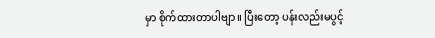မှာ စိုက်ထားတာပါဗျာ။ ပြီးတော့ ပန်းလည်းမပွင့်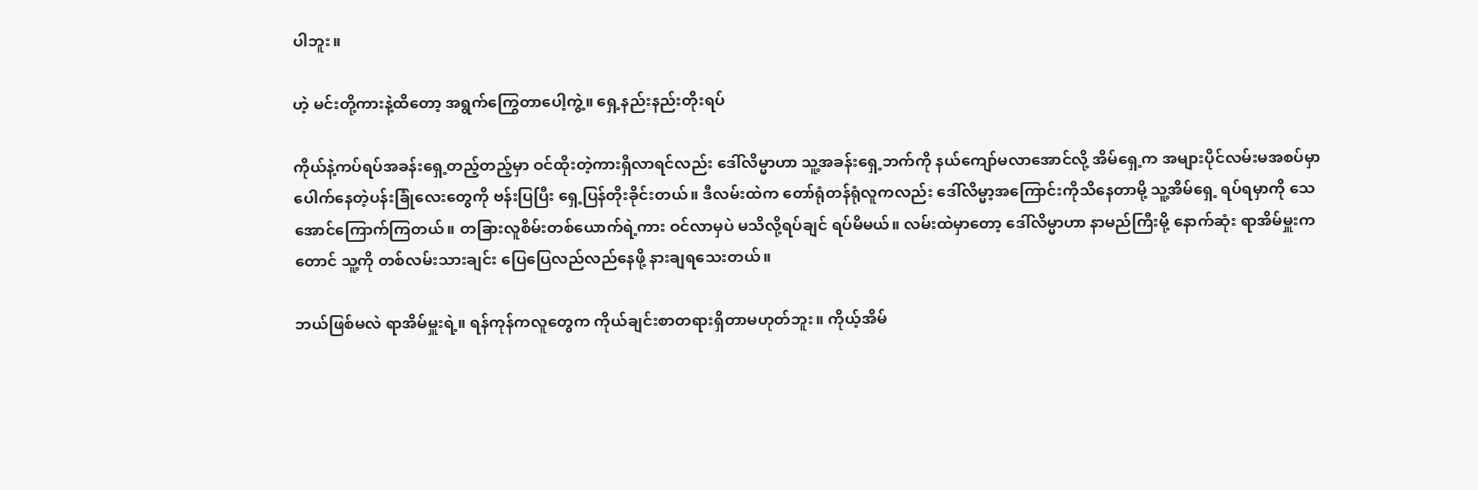ပါဘူး။

ဟဲ့ မင်းတို့ကားနဲ့ထိတော့ အရွက်ကြွေတာပေါ့ကွဲ့။ ရှေ့နည်းနည်းတိုးရပ်

ကိုယ်နဲ့ကပ်ရပ်အခန်းရှေ့တည့်တည့်မှာ ဝင်ထိုးတဲ့ကားရှိလာရင်လည်း ဒေါ်လိမ္မာဟာ သူ့အခန်းရှေ့ဘက်ကို နယ်ကျော်မလာအောင်လို့ အိမ်ရှေ့က အများပိုင်လမ်းမအစပ်မှာ ပေါက်နေတဲ့ပန်းခြုံလေးတွေကို ဗန်းပြပြီး ရှေ့ပြန်တိုးခိုင်းတယ်။ ဒီလမ်းထဲက တော်ရုံတန်ရုံလူကလည်း ဒေါ်လိမ္မာ့အကြောင်းကိုသိနေတာမို့ သူ့အိမ်ရှေ့ ရပ်ရမှာကို သေအောင်ကြောက်ကြတယ်။ တခြားလူစိမ်းတစ်ယောက်ရဲ့ကား ဝင်လာမှပဲ မသိလို့ရပ်ချင် ရပ်မိမယ်။ လမ်းထဲမှာတော့ ဒေါ်လိမ္မာဟာ နာမည်ကြီးမို့ နောက်ဆုံး ရာအိမ်မှူးကတောင် သူ့ကို တစ်လမ်းသားချင်း ပြေပြေလည်လည်နေဖို့ နားချရသေးတယ်။

ဘယ်ဖြစ်မလဲ ရာအိမ်မှူးရဲ့။ ရန်ကုန်ကလူတွေက ကိုယ်ချင်းစာတရားရှိတာမဟုတ်ဘူး။ ကိုယ့်အိမ်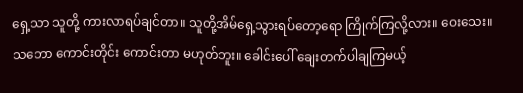ရှေ့သာ သူတို့ ကားလာရပ်ချင်တာ။ သူတို့အိမ်ရှေ့သွားရပ်တော့ရော ကြိုက်ကြလို့လား။ ဝေးသေး။ သဘော ကောင်းတိုင်း ကောင်းတာ မဟုတ်ဘူး။ ခေါင်းပေါ် ချေးတက်ပါချကြမယ့်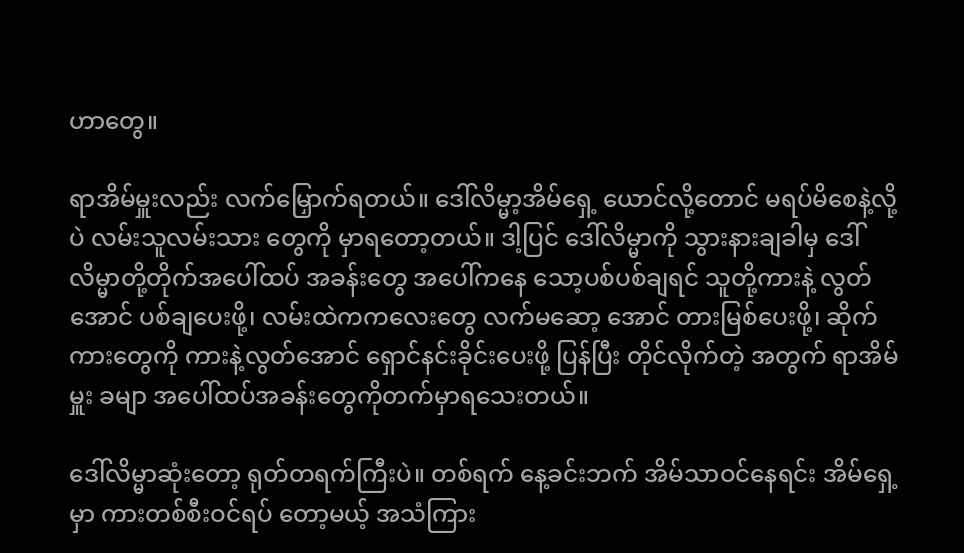ဟာတွေ။

ရာအိမ်မှူးလည်း လက်မြှောက်ရတယ်။ ဒေါ်လိမ္မာ့အိမ်ရှေ့ ယောင်လို့တောင် မရပ်မိစေနဲ့လို့ပဲ လမ်းသူလမ်းသား တွေကို မှာရတော့တယ်။ ဒါ့ပြင် ဒေါ်လိမ္မာကို သွားနားချခါမှ ဒေါ်လိမ္မာတို့တိုက်အပေါ်ထပ် အခန်းတွေ အပေါ်ကနေ သော့ပစ်ပစ်ချရင် သူတို့ကားနဲ့ လွတ်အောင် ပစ်ချပေးဖို့၊ လမ်းထဲကကလေးတွေ လက်မဆော့ အောင် တားမြစ်ပေးဖို့၊ ဆိုက်ကားတွေကို ကားနဲ့လွတ်အောင် ရှောင်နင်းခိုင်းပေးဖို့ ပြန်ပြီး တိုင်လိုက်တဲ့ အတွက် ရာအိမ်မှူး ခမျာ အပေါ်ထပ်အခန်းတွေကိုတက်မှာရသေးတယ်။

ဒေါ်လိမ္မာဆုံးတော့ ရုတ်တရက်ကြီးပဲ။ တစ်ရက် နေ့ခင်းဘက် အိမ်သာဝင်နေရင်း အိမ်ရှေ့မှာ ကားတစ်စီးဝင်ရပ် တော့မယ့် အသံကြား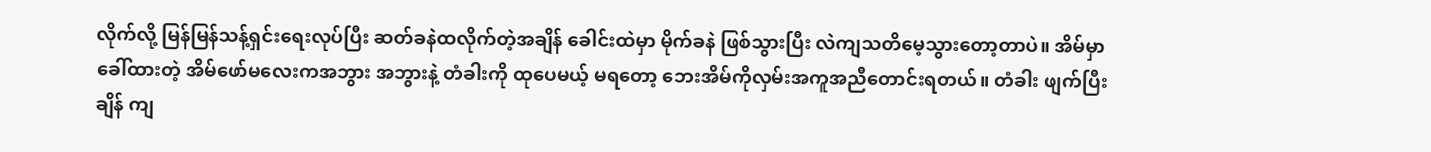လိုက်လို့ မြန်မြန်သန့်ရှင်းရေးလုပ်ပြီး ဆတ်ခနဲထလိုက်တဲ့အချိန် ခေါင်းထဲမှာ မိုက်ခနဲ ဖြစ်သွားပြီး လဲကျသတိမေ့သွားတော့တာပဲ။ အိမ်မှာခေါ်ထားတဲ့ အိမ်ဖော်မလေးကအဘွား အဘွားနဲ့ တံခါးကို ထုပေမယ့် မရတော့ ဘေးအိမ်ကိုလှမ်းအကူအညီတောင်းရတယ်။ တံခါး ဖျက်ပြီးချိန် ကျ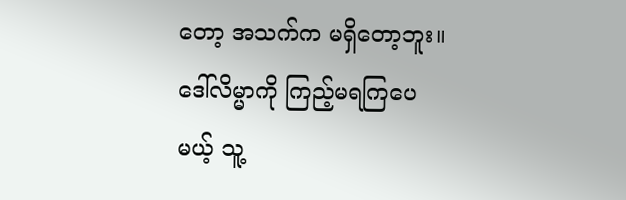တော့ အသက်က မရှိတော့ဘူး။ ဒေါ်လိမ္မာကို ကြည့်မရကြပေမယ့် သူ့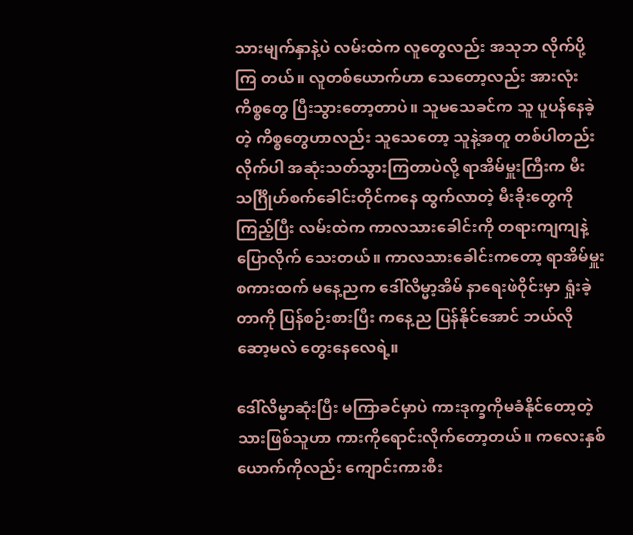သားမျက်နှာနဲ့ပဲ လမ်းထဲက လူတွေလည်း အသုဘ လိုက်ပို့ကြ တယ်။ လူတစ်ယောက်ဟာ သေတော့လည်း အားလုံးကိစ္စတွေ ပြီးသွားတော့တာပဲ။ သူမသေခင်က သူ ပူပန်နေခဲ့တဲ့ ကိစ္စတွေဟာလည်း သူသေတော့ သူနဲ့အတူ တစ်ပါတည်း လိုက်ပါ အဆုံးသတ်သွားကြတာပဲလို့ ရာအိမ်မှူးကြီးက မီးသင်္ဂြိုဟ်စက်ခေါင်းတိုင်ကနေ ထွက်လာတဲ့ မီးခိုးတွေကို ကြည့်ပြီး လမ်းထဲက ကာလသားခေါင်းကို တရားကျကျနဲ့ ပြောလိုက် သေးတယ်။ ကာလသားခေါင်းကတော့ ရာအိမ်မှူးစကားထက် မနေ့ညက ဒေါ်လိမ္မာ့အိမ် နာရေးဖဲဝိုင်းမှာ ရှုံးခဲ့တာကို ပြန်စဉ်းစားပြီး ကနေ့ည ပြန်နိုင်အောင် ဘယ်လိုဆော့မလဲ တွေးနေလေရဲ့။

ဒေါ်လိမ္မာဆုံးပြီး မကြာခင်မှာပဲ ကားဒုက္ခကိုမခံနိုင်တော့တဲ့ သားဖြစ်သူဟာ ကားကိုရောင်းလိုက်တော့တယ်။ ကလေးနှစ်ယောက်ကိုလည်း ကျောင်းကားစီး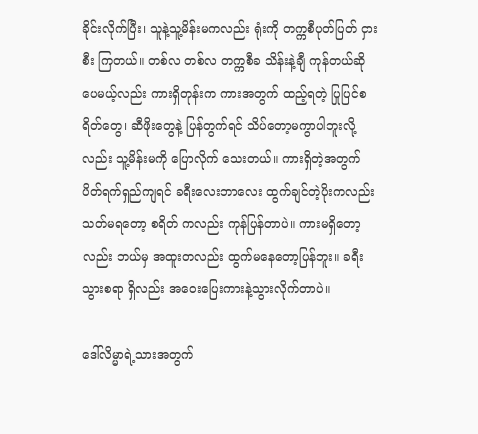ခိုင်းလိုက်ပြီး၊ သူနဲ့သူ့မိန်းမကလည်း ရုံးကို တက္ကစီပုတ်ပြတ် ငှားစီး ကြတယ်။ တစ်လ တစ်လ တက္ကစီခ သိန်းနဲ့ချီ ကုန်တယ်ဆိုပေမယ့်လည်း ကားရှိတုန်းက ကားအတွက် ထည့်ရတဲ့ ပြုပြင်စရိတ်တွေ၊ ဆီဖိုးတွေနဲ့ ပြန်တွက်ရင် သိပ်တော့မကွာပါဘူးလို့လည်း သူ့မိန်းမကို ပြောလိုက် သေးတယ်။ ကားရှိတဲ့အတွက် ပိတ်ရက်ရှည်ကျရင် ခရီးလေးဘာလေး ထွက်ချင်တဲ့ပိုးကလည်း သတ်မရတော့ စရိတ် ကလည်း ကုန်ပြန်တာပဲ။ ကားမရှိတော့လည်း ဘယ်မှ အထူးတလည်း ထွက်မနေတော့ပြန်ဘူး။ ခရီးသွားစရာ ရှိလည်း အဝေးပြေးကားနဲ့သွားလိုက်တာပဲ။

ဒေါ်လိမ္မာရဲ့သားအတွက်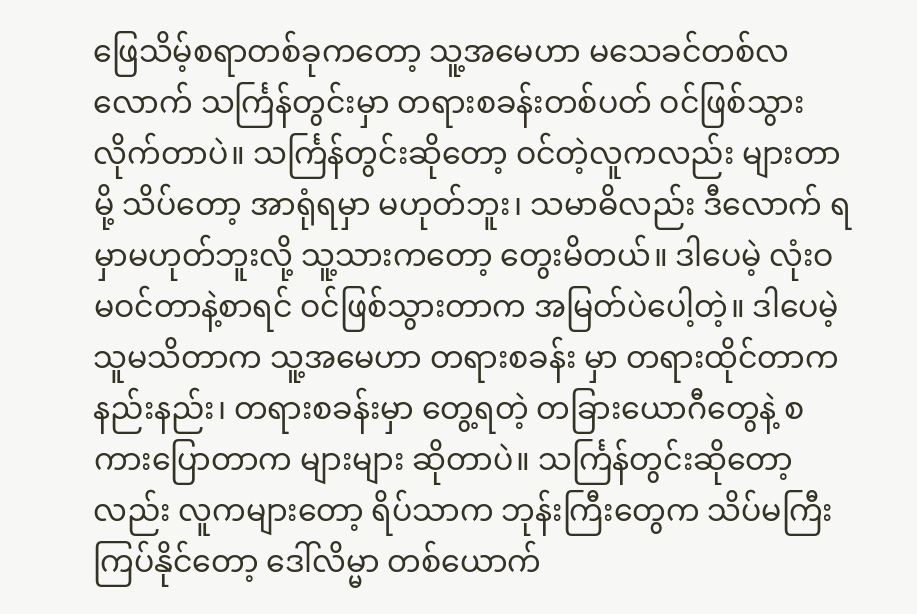ဖြေသိမ့်စရာတစ်ခုကတော့ သူ့အမေဟာ မသေခင်တစ်လလောက် သင်္ကြန်တွင်းမှာ တရားစခန်းတစ်ပတ် ဝင်ဖြစ်သွားလိုက်တာပဲ။ သင်္ကြန်တွင်းဆိုတော့ ဝင်တဲ့လူကလည်း များတာမို့ သိပ်တော့ အာရုံရမှာ မဟုတ်ဘူး၊ သမာဓိလည်း ဒီလောက် ရမှာမဟုတ်ဘူးလို့ သူ့သားကတော့ တွေးမိတယ်။ ဒါပေမဲ့ လုံးဝ မဝင်တာနဲ့စာရင် ဝင်ဖြစ်သွားတာက အမြတ်ပဲပေါ့တဲ့။ ဒါပေမဲ့ သူမသိတာက သူ့အမေဟာ တရားစခန်း မှာ တရားထိုင်တာက နည်းနည်း၊ တရားစခန်းမှာ တွေ့ရတဲ့ တခြားယောဂီတွေနဲ့ စကားပြောတာက များများ ဆိုတာပဲ။ သင်္ကြန်တွင်းဆိုတော့လည်း လူကများတော့ ရိပ်သာက ဘုန်းကြီးတွေက သိပ်မကြီးကြပ်နိုင်တော့ ဒေါ်လိမ္မာ တစ်ယောက်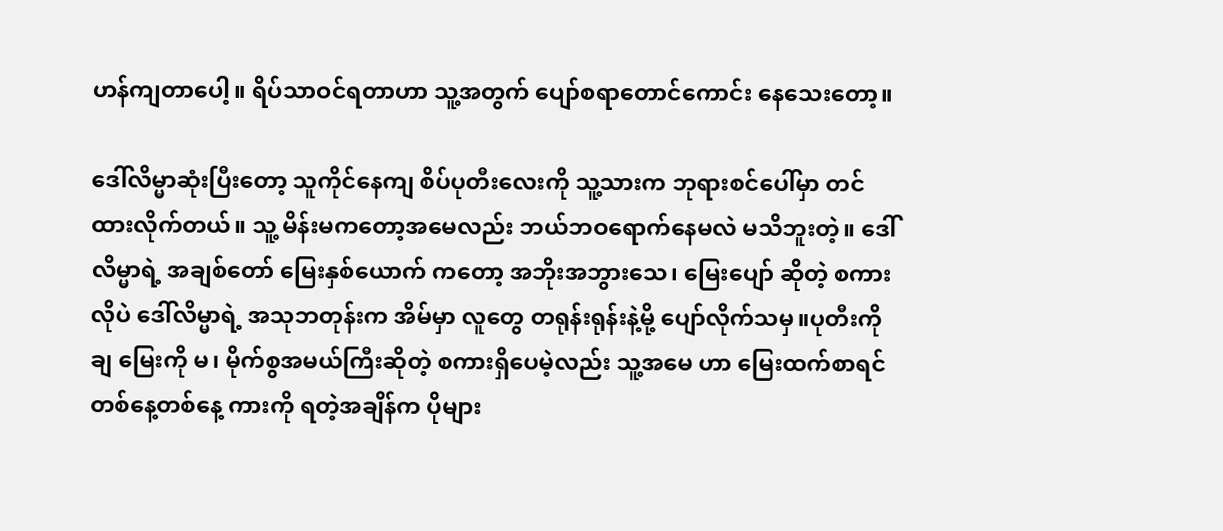ဟန်ကျတာပေါ့။ ရိပ်သာဝင်ရတာဟာ သူ့အတွက် ပျော်စရာတောင်ကောင်း နေသေးတော့။

ဒေါ်လိမ္မာဆုံးပြီးတော့ သူကိုင်နေကျ စိပ်ပုတီးလေးကို သူ့သားက ဘုရားစင်ပေါ်မှာ တင်ထားလိုက်တယ်။ သူ့ မိန်းမကတော့အမေလည်း ဘယ်ဘဝရောက်နေမလဲ မသိဘူးတဲ့။ ဒေါ်လိမ္မာရဲ့ အချစ်တော် မြေးနှစ်ယောက် ကတော့ အဘိုးအဘွားသေ၊ မြေးပျော် ဆိုတဲ့ စကားလိုပဲ ဒေါ်လိမ္မာရဲ့ အသုဘတုန်းက အိမ်မှာ လူတွေ တရုန်းရုန်းနဲ့မို့ ပျော်လိုက်သမှ။ပုတီးကိုချ မြေးကို မ၊ မိုက်စွအမယ်ကြီးဆိုတဲ့ စကားရှိပေမဲ့လည်း သူ့အမေ ဟာ မြေးထက်စာရင် တစ်နေ့တစ်နေ့ ကားကို ရတဲ့အချိန်က ပိုများ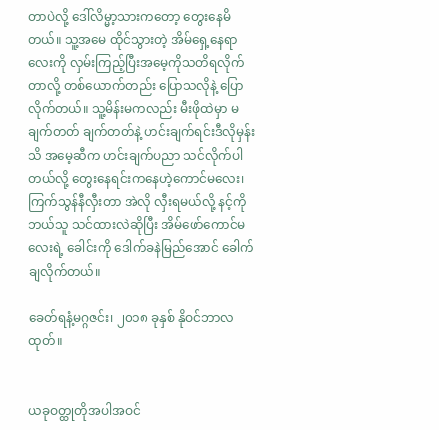တာပဲလို့ ဒေါ်လိမ္မာ့သားကတော့ တွေးနေမိတယ်။ သူ့အမေ ထိုင်သွားတဲ့ အိမ်ရှေ့နေရာလေးကို လှမ်းကြည့်ပြီးအမေ့ကိုသတိရလိုက်တာလို့ တစ်ယောက်တည်း ပြောသလိုနဲ့ ပြောလိုက်တယ်။ သူ့မိန်းမကလည်း မီးဖိုထဲမှာ မချက်တတ် ချက်တတ်နဲ့ ဟင်းချက်ရင်းဒီလိုမှန်းသိ အမေ့ဆီက ဟင်းချက်ပညာ သင်လိုက်ပါတယ်လို့ တွေးနေရင်းကနေဟဲ့ကောင်မလေး၊ ကြက်သွန်နီလှီးတာ အဲလို လှီးရမယ်လို့ နင့်ကိုဘယ်သူ သင်ထားလဲဆိုပြီး အိမ်ဖော်ကောင်မလေးရဲ့ ခေါင်းကို ဒေါက်ခနဲမြည်အောင် ခေါက်ချလိုက်တယ်။

ခေတ်ရနံ့မဂ္ဂဇင်း၊ ၂၀၁၈ ခုနှစ် နိုဝင်ဘာလထုတ်။


ယခုဝတ္ထုတိုအပါအဝင်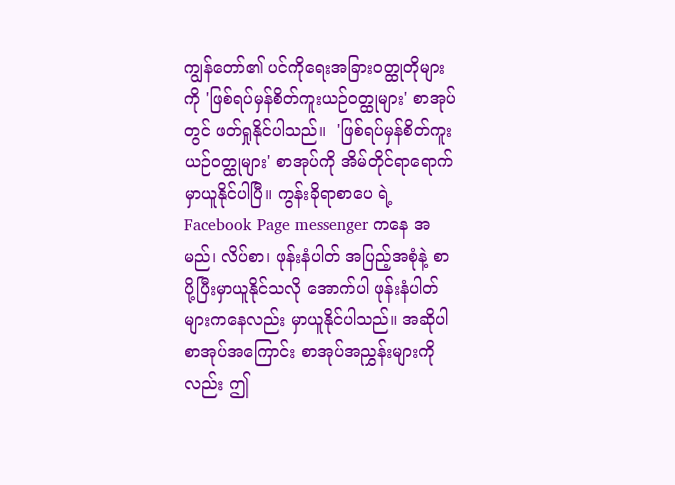ကျွန်တော်၏ ပင်ကိုရေးအခြားဝတ္ထုတိုများကို 'ဖြစ်ရပ်မှန်စိတ်ကူးယဉ်ဝတ္ထုများ' စာအုပ်တွင် ဖတ်ရှုနိုင်ပါသည်။  'ဖြစ်ရပ်မှန်စိတ်ကူးယဉ်ဝတ္ထုများ' စာအုပ်ကို အိမ်တိုင်ရာရောက် မှာယူနိုင်ပါပြီ။ ကွန်းခိုရာစာပေ ရဲ့ Facebook Page messenger ကနေ အမည်၊ လိပ်စာ၊ ဖုန်းနံပါတ် အပြည့်အစုံနဲ့ စာပို့ပြီးမှာယူနိုင်သလို အောက်ပါ ဖုန်းနံပါတ် များကနေလည်း မှာယူနိုင်ပါသည်။ အဆိုပါစာအုပ်အကြောင်း စာအုပ်အညွှန်းများကိုလည်း ဤ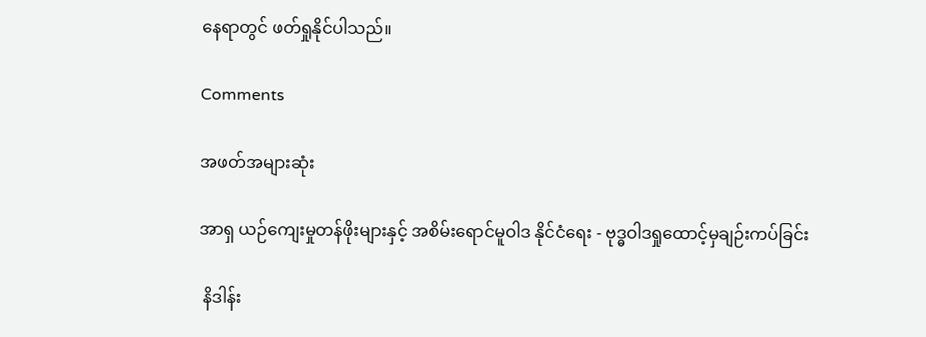နေရာတွင် ဖတ်ရှုနိုင်ပါသည်။

Comments

အဖတ်အများဆုံး

အာရှ ယဉ်ကျေးမှုတန်ဖိုးများနှင့် အစိမ်းရောင်မူဝါဒ နိုင်ငံရေး - ဗုဒ္ဓဝါဒရှုထောင့်မှချဉ်းကပ်ခြင်း

 နိဒါန်း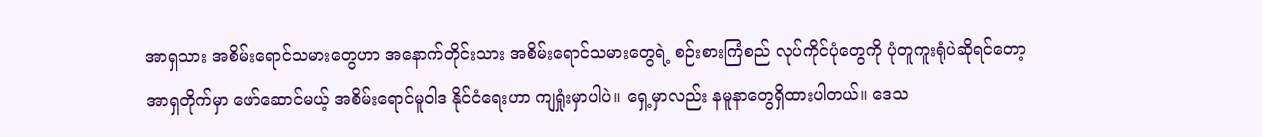အာရှသား အစိမ်းရောင်သမားတွေဟာ အနောက်တိုင်းသား အစိမ်းရောင်သမားတွေရဲ့ စဉ်းစားကြံစည် လုပ်ကိုင်ပုံတွေကို ပုံတူကူးရုံပဲဆိုရင်တော့ အာရှတိုက်မှာ ဖော်ဆောင်မယ့် အစိမ်းရောင်မူဝါဒ နိုင်ငံရေးဟာ ကျရှုံးမှာပါပဲ။ ရှေ့မှာလည်း နမူနာတွေရှိထားပါတယ်။ ဒေသ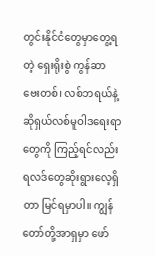တွင်းနိုင်ငံတွေမှာတွေ့ရတဲ့ ရှေးရိုးစွဲ ကွန်ဆာဗေးတစ်၊ လစ်ဘရယ်နဲ့ ဆိုရှယ်လစ်မူဝါဒရေးရာတွေကို ကြည့်ရင်လည်း ရလဒ်တွေဆိုးရွားလေ့ရှိတာ မြင်ရမှာပါ။ ကျွန်တော်တို့အာရှမှာ ဖော်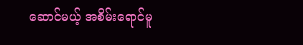ဆောင်မယ့် အစိမ်းရောင်မူ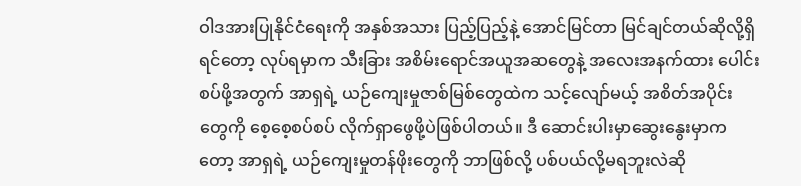ဝါဒအားပြုနိုင်ငံရေးကို အနှစ်အသား ပြည့်ပြည့်နဲ့ အောင်မြင်တာ မြင်ချင်တယ်ဆိုလို့ရှိရင်တော့ လုပ်ရမှာက သီးခြား အစိမ်းရောင်အယူအဆတွေနဲ့ အလေးအနက်ထား ပေါင်းစပ်ဖို့အတွက် အာရှရဲ့ ယဉ်ကျေးမှုဇာစ်မြစ်တွေထဲက သင့်လျော်မယ့် အစိတ်အပိုင်းတွေကို စေ့စေ့စပ်စပ် လိုက်ရှာဖွေဖို့ပဲဖြစ်ပါတယ်။ ဒီ ဆောင်းပါးမှာဆွေးနွေးမှာကတော့ အာရှရဲ့ ယဉ်ကျေးမှုတန်ဖိုးတွေကို ဘာဖြစ်လို့ ပစ်ပယ်လို့မရဘူးလဲဆို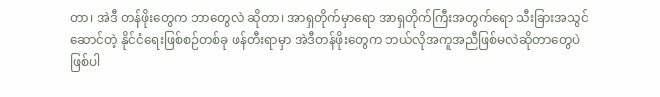တာ၊ အဲဒီ တန်ဖိုးတွေက ဘာတွေလဲ ဆိုတာ၊ အာရှတိုက်မှာရော အာရှတိုက်ကြီးအတွက်ရော သီးခြားအသွင်ဆောင်တဲ့ နိုင်ငံရေးဖြစ်စဉ်တစ်ခု ဖန်တီးရာမှာ အဲဒီတန်ဖိုးတွေက ဘယ်လိုအကူအညီဖြစ်မလဲဆိုတာတွေပဲဖြစ်ပါ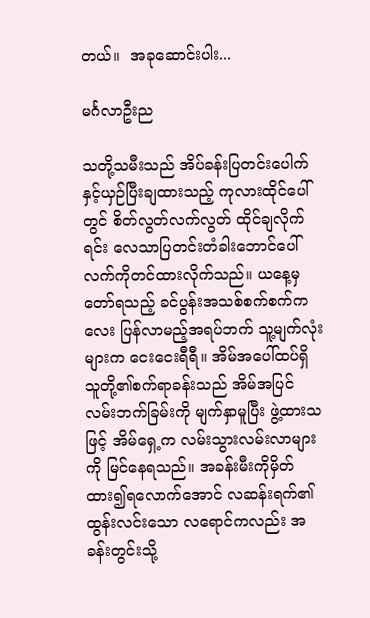တယ်။  အခုဆောင်းပါး...

မင်္ဂလာဦးည

သတို့သမီးသည် အိပ်ခန်းပြတင်းပေါက်နှင့်ယှဉ်ပြီးချထားသည့် ကုလားထိုင်ပေါ်တွင် စိတ်လွတ်လက်လွတ် ထိုင်ချလိုက်ရင်း လေသာပြတင်းတံခါးဘောင်ပေါ် လက်ကိုတင်ထားလိုက်သည်။ ယနေ့မှတော်ရသည့် ခင်ပွန်းအသစ်စက်စက်ကလေး ပြန်လာမည့်အရပ်ဘက် သူ့မျက်လုံးများက ငေးငေးရီရီ။ အိမ်အပေါ်ထပ်ရှိ သူတို့၏စက်ရာခန်းသည် အိမ်အပြင် လမ်းဘက်ခြမ်းကို မျက်နှာမူပြီး ဖွဲ့ထားသဖြင့် အိမ်ရှေ့က လမ်းသွားလမ်းလာများကို မြင်နေရသည်။ အခန်းမီးကိုမှိတ်ထား၍ရလောက်အောင် လဆန်းရက်၏ ထွန်းလင်းသော လရောင်ကလည်း အခန်းတွင်းသို့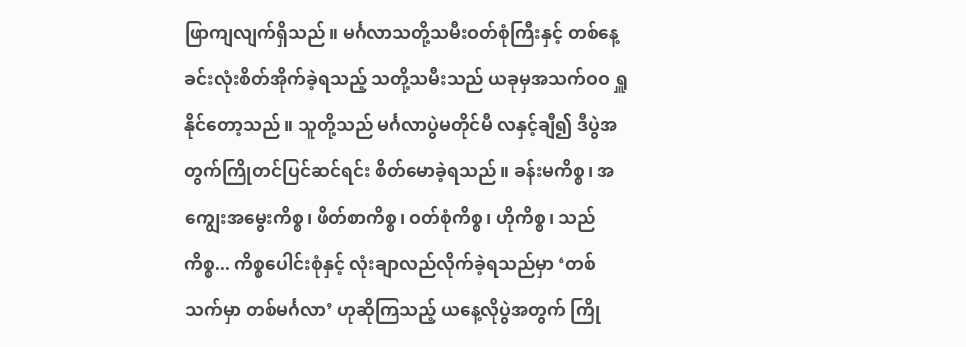ဖြာကျလျက်ရှိသည်။ မင်္ဂလာသတို့သမီးဝတ်စုံကြီးနှင့် တစ်နေ့ခင်းလုံးစိတ်အိုက်ခဲ့ရသည့် သတို့သမီးသည် ယခုမှအသက်ဝဝ ရှူနိုင်တော့သည်။ သူတို့သည် မင်္ဂလာပွဲမတိုင်မီ လနှင့်ချီ၍ ဒီပွဲအတွက်ကြိုတင်ပြင်ဆင်ရင်း စိတ်မောခဲ့ရသည်။ ခန်းမကိစ္စ၊ အကျွေးအမွေးကိစ္စ၊ ဖိတ်စာကိစ္စ၊ ဝတ်စုံကိစ္စ၊ ဟိုကိစ္စ၊ သည်ကိစ္စ... ကိစ္စပေါင်းစုံနှင့် လုံးချာလည်လိုက်ခဲ့ရသည်မှာ ‘တစ်သက်မှာ တစ်မင်္ဂလာ’ ဟုဆိုကြသည့် ယနေ့လိုပွဲအတွက် ကြို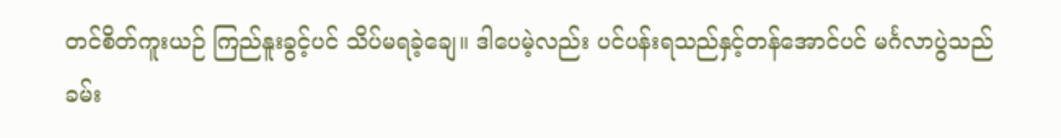တင်စိတ်ကူးယဉ် ကြည်နူးခွင့်ပင် သိပ်မရခဲ့ချေ။ ဒါပေမဲ့လည်း ပင်ပန်းရသည်နှင့်တန်အောင်ပင် မင်္ဂလာပွဲသည် ခမ်း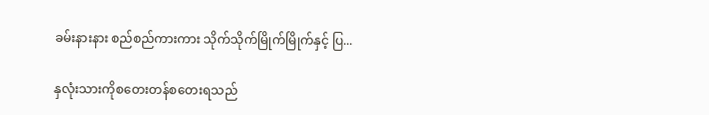ခမ်းနားနား စည်စည်ကားကား သိုက်သိုက်မြိုက်မြိုက်နှင့် ပြ...

နှလုံးသားကိုစတေးတန်စတေးရသည်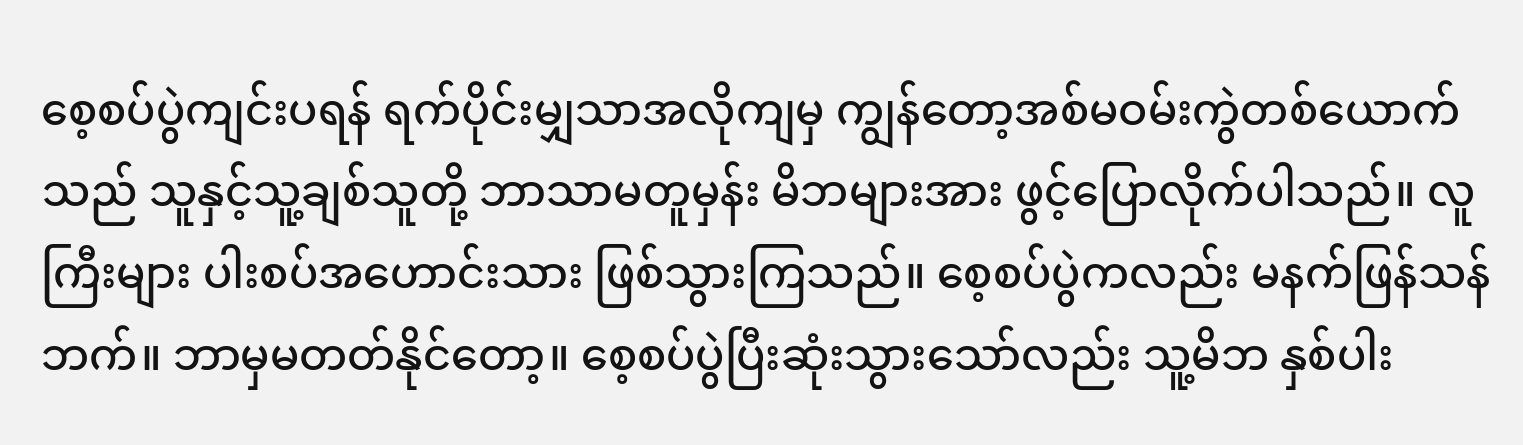စေ့စပ်ပွဲကျင်းပရန် ရက်ပိုင်းမျှသာအလိုကျမှ ကျွန်တော့အစ်မဝမ်းကွဲတစ်ယောက်သည် သူနှင့်သူ့ချစ်သူတို့ ဘာသာမတူမှန်း မိဘများအား ဖွင့်ပြောလိုက်ပါသည်။ လူကြီးများ ပါးစပ်အဟောင်းသား ဖြစ်သွားကြသည်။ စေ့စပ်ပွဲကလည်း မနက်ဖြန်သန်ဘက်။ ဘာမှမတတ်နိုင်တော့။ စေ့စပ်ပွဲပြီးဆုံးသွားသော်လည်း သူ့မိဘ နှစ်ပါး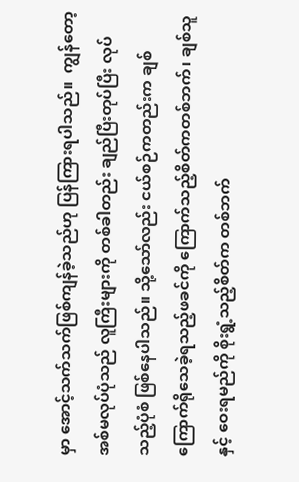မှာ အောင့်သက်သက်ဖြစ်ကျန်ခဲ့သည်ဟု ပြန်ကြားရပါသည်။  ကျွန်တော့အစ်မလုပ်ပုံသည် လူကြီးများကို တစ်ခါတည်း ချည်ပြီးတုပ်ပြီး လုပ်သည့်ပုံစံ ဖြစ်နေပါသည်။ သို့သော်လည်း ငယ်စဉ်ကတည်းက ချစ်ကြောက်ရိုသေခဲ့ရသည့်ဖခင်ကို ကြောက်သည့်စိတ်ကတစ်ဘက်၊ ချစ်သူနှင့် ဝေးရမည်ကို စိုးရွံ့သည့်စိတ်က တစ်ဘက်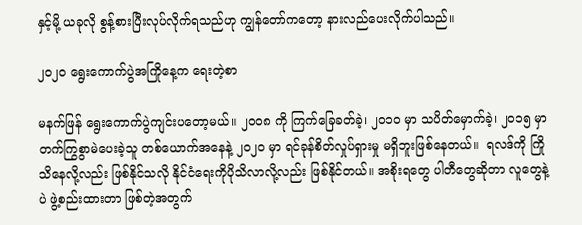နှင့်မို့ ယခုလို စွန့်စားပြီးလုပ်လိုက်ရသည်ဟု ကျွန်တော်ကတော့ နားလည်ပေးလိုက်ပါသည်။

၂၀၂၀ ရွေးကောက်ပွဲအကြိုနေ့က ရေးတဲ့စာ

မနက်ဖြန် ရွေးကောက်ပွဲကျင်းပတော့မယ်။ ၂၀၀၈ ကို ကြက်ခြေခတ်ခဲ့၊ ၂၀၁၀ မှာ သပိတ်မှောက်ခဲ့၊ ၂၀၁၅ မှာ တက်ကြွစွာမဲပေးခဲ့သူ တစ်ယောက်အနေနဲ့ ၂၀၂၀ မှာ ရင်ခုန်စိတ်လှုပ်ရှားမှု မရှိဘူးဖြစ်နေတယ်။  ရလဒ်ကို ကြိုသိနေလို့လည်း ဖြစ်နိုင်သလို နိုင်ငံရေးကိုပိုသိလာလို့လည်း ဖြစ်နိုင်တယ်။ အစိုးရတွေ ပါတီတွေဆိုတာ လူတွေနဲ့ပဲ ဖွဲ့စည်းထားတာ ဖြစ်တဲ့အတွက်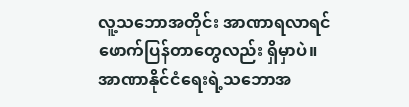လူ့သဘောအတိုင်း အာဏာရလာရင် ဖောက်ပြန်တာတွေလည်း ရှိမှာပဲ။ အာဏာနိုင်ငံရေးရဲ့သဘောအ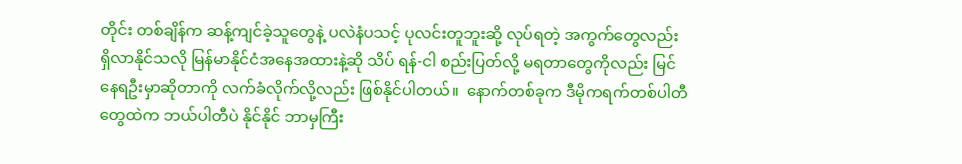တိုင်း တစ်ချိန်က ဆန့်ကျင်ခဲ့သူတွေနဲ့ ပလဲနံပသင့် ပုလင်းတူဘူးဆို့ လုပ်ရတဲ့ အကွက်တွေလည်း ရှိလာနိုင်သလို မြန်မာနိုင်ငံအနေအထားနဲ့ဆို သိပ် ရန်-ငါ စည်းပြတ်လို့ မရတာတွေကိုလည်း မြင်နေရဦးမှာဆိုတာကို လက်ခံလိုက်လို့လည်း ဖြစ်နိုင်ပါတယ်။  နောက်တစ်ခုက ဒီမိုကရက်တစ်ပါတီတွေထဲက ဘယ်ပါတီပဲ နိုင်နိုင် ဘာမှကြီး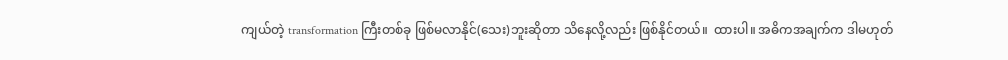ကျယ်တဲ့ transformation ကြီးတစ်ခု ဖြစ်မလာနိုင်(သေး)ဘူးဆိုတာ သိနေလို့လည်း ဖြစ်နိုင်တယ်။  ထားပါ။ အဓိကအချက်က ဒါမဟုတ်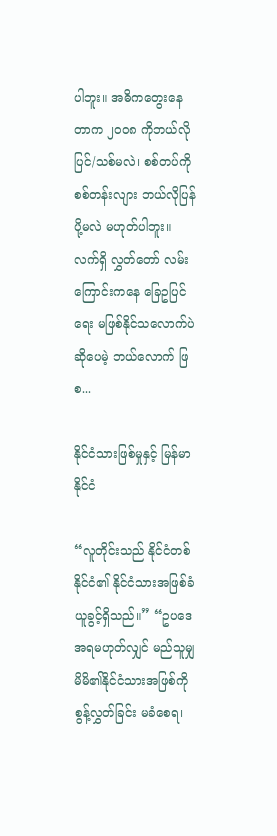ပါဘူး။ အဓိကတွေးနေတာက ၂၀၀၈ ကိုဘယ်လိုပြင်/သစ်မလဲ၊ စစ်တပ်ကို စစ်တန်းလျား ဘယ်လိုပြန်ပို့မလဲ မဟုတ်ပါဘူး။ လက်ရှိ လွှတ်တော် လမ်းကြောင်းကနေ ခြေဥပြင်ရေး မဖြစ်နိုင်သလောက်ပဲ ဆိုပေမဲ့ ဘယ်လောက် ဖြစ...

နိုင်ငံသားဖြစ်မှုနှင့် မြန်မာနိုင်ငံ

“လူတိုင်းသည် နိုင်ငံတစ်နိုင်ငံ၏ နိုင်ငံသားအဖြစ်ခံယူခွင့်ရှိသည်။” “ဥပဒေအရမဟုတ်လျှင် မည်သူမျှ မိမိ၏နိုင်ငံသားအဖြစ်ကို စွန့်လွှတ်ခြင်း မခံစေရ၊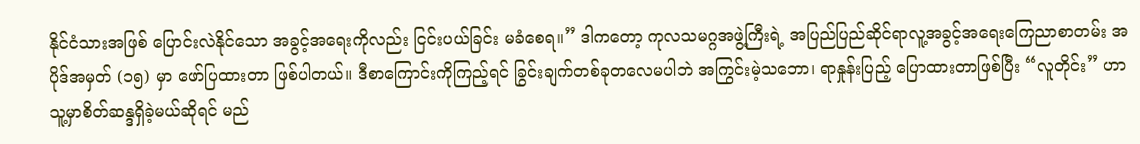နိုင်ငံသားအဖြစ် ပြောင်းလဲနိုင်သော အခွင့်အရေးကိုလည်း ငြင်းပယ်ခြင်း မခံစေရ။” ဒါကတော့ ကုလသမဂ္ဂအဖွဲ့ကြီးရဲ့ အပြည်ပြည်ဆိုင်ရာလူ့အခွင့်အရေးကြေညာစာတမ်း အပိုဒ်အမှတ် (၁၅) မှာ ဖော်ပြထားတာ ဖြစ်ပါတယ်။ ဒီစာကြောင်းကိုကြည့်ရင် ခြွင်းချက်တစ်ခုတလေမပါဘဲ အကြွင်းမဲ့သဘော၊ ရာနှုန်းပြည့် ပြောထားတာဖြစ်ပြီး “လူတိုင်း” ဟာ သူ့မှာစိတ်ဆန္ဒရှိခဲ့မယ်ဆိုရင် မည်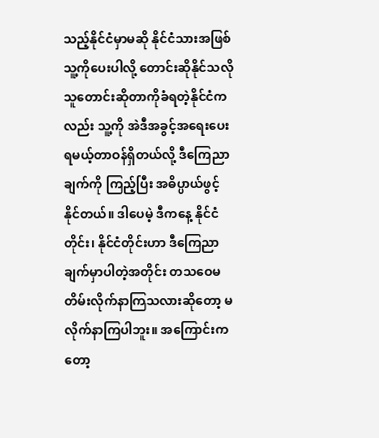သည့်နိုင်ငံမှာမဆို နိုင်ငံသားအဖြစ်သူ့ကိုပေးပါလို့ တောင်းဆိုနိုင်သလို သူတောင်းဆိုတာကိုခံရတဲ့နိုင်ငံကလည်း သူ့ကို အဲဒီအခွင့်အရေးပေးရမယ့်တာဝန်ရှိတယ်လို့ ဒီကြေညာချက်ကို ကြည့်ပြီး အဓိပ္ပာယ်ဖွင့်နိုင်တယ်။ ဒါပေမဲ့ ဒီကနေ့ နိုင်ငံတိုင်း၊ နိုင်ငံတိုင်းဟာ ဒီကြေညာချက်မှာပါတဲ့အတိုင်း တသဝေမတိမ်းလိုက်နာကြသလားဆိုတော့ မလိုက်နာကြပါဘူး။ အကြောင်းကတော့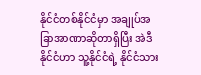နိုင်ငံတစ်နိုင်ငံမှာ အချုပ်အခြာအာဏာဆိုတာရှိပြီး အဲဒီ နိုင်ငံဟာ သူ့နိုင်ငံရဲ့ နိုင်ငံသား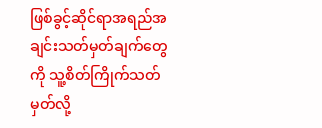ဖြစ်ခွင့်ဆိုင်ရာအရည်အချင်းသတ်မှတ်ချက်တွေကို သူ့စိတ်ကြိုက်သတ်မှတ်လို့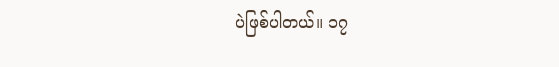ပဲဖြစ်ပါတယ်။ ၁၇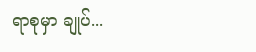ရာစုမှာ ချုပ်...